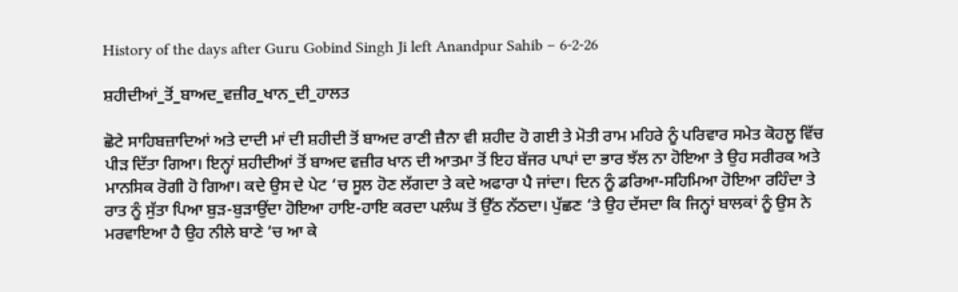History of the days after Guru Gobind Singh Ji left Anandpur Sahib – 6-2-26

ਸ਼ਹੀਦੀਆਂ_ਤੋਂ_ਬਾਅਦ_ਵਜ਼ੀਰ_ਖਾਨ_ਦੀ_ਹਾਲਤ

ਛੋਟੇ ਸਾਹਿਬਜ਼ਾਦਿਆਂ ਅਤੇ ਦਾਦੀ ਮਾਂ ਦੀ ਸ਼ਹੀਦੀ ਤੋਂ ਬਾਅਦ ਰਾਣੀ ਜ਼ੈਨਾ ਵੀ ਸ਼ਹੀਦ ਹੋ ਗਈ ਤੇ ਮੋਤੀ ਰਾਮ ਮਹਿਰੇ ਨੂੰ ਪਰਿਵਾਰ ਸਮੇਤ ਕੋਹਲੂ ਵਿੱਚ ਪੀੜ ਦਿੱਤਾ ਗਿਆ। ਇਨ੍ਹਾਂ ਸ਼ਹੀਦੀਆਂ ਤੋਂ ਬਾਅਦ ਵਜ਼ੀਰ ਖਾਨ ਦੀ ਆਤਮਾ ਤੋਂ ਇਹ ਬੱਜਰ ਪਾਪਾਂ ਦਾ ਭਾਰ ਝੱਲ ਨਾ ਹੋਇਆ ਤੇ ਉਹ ਸਰੀਰਕ ਅਤੇ ਮਾਨਸਿਕ ਰੋਗੀ ਹੋ ਗਿਆ। ਕਦੇ ਉਸ ਦੇ ਪੇਟ ‘ਚ ਸੂਲ ਹੋਣ ਲੱਗਦਾ ਤੇ ਕਦੇ ਅਫਾਰਾ ਪੈ ਜਾਂਦਾ। ਦਿਨ ਨੂੰ ਡਰਿਆ-ਸਹਿਮਿਆ ਹੋਇਆ ਰਹਿੰਦਾ ਤੇ ਰਾਤ ਨੂੰ ਸੁੱਤਾ ਪਿਆ ਬੁੜ-ਬੁੜਾਉਂਦਾ ਹੋਇਆ ਹਾਇ-ਹਾਇ ਕਰਦਾ ਪਲੰਘ ਤੋਂ ਉੱਠ ਨੱਠਦਾ। ਪੁੱਛਣ ‘ਤੇ ਉਹ ਦੱਸਦਾ ਕਿ ਜਿਨ੍ਹਾਂ ਬਾਲਕਾਂ ਨੂੰ ਉਸ ਨੇ ਮਰਵਾਇਆ ਹੈ ਉਹ ਨੀਲੇ ਬਾਣੇ ‘ਚ ਆ ਕੇ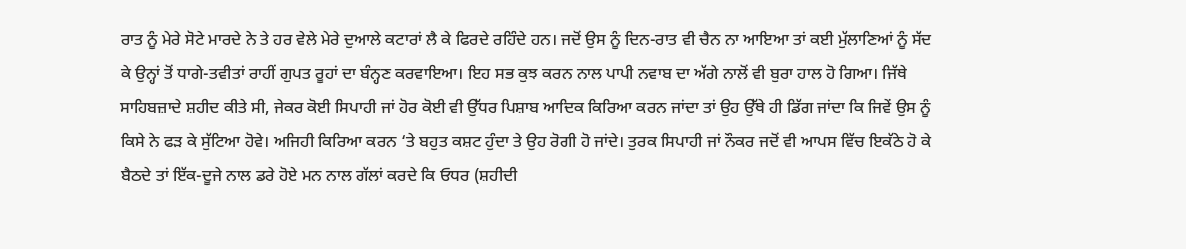ਰਾਤ ਨੂੰ ਮੇਰੇ ਸੋਟੇ ਮਾਰਦੇ ਨੇ ਤੇ ਹਰ ਵੇਲੇ ਮੇਰੇ ਦੁਆਲੇ ਕਟਾਰਾਂ ਲੈ ਕੇ ਫਿਰਦੇ ਰਹਿੰਦੇ ਹਨ। ਜਦੋਂ ਉਸ ਨੂੰ ਦਿਨ-ਰਾਤ ਵੀ ਚੈਨ ਨਾ ਆਇਆ ਤਾਂ ਕਈ ਮੁੱਲਾਣਿਆਂ ਨੂੰ ਸੱਦ ਕੇ ਉਨ੍ਹਾਂ ਤੋਂ ਧਾਗੇ-ਤਵੀਤਾਂ ਰਾਹੀਂ ਗੁਪਤ ਰੂਹਾਂ ਦਾ ਬੰਨ੍ਹਣ ਕਰਵਾਇਆ। ਇਹ ਸਭ ਕੁਝ ਕਰਨ ਨਾਲ ਪਾਪੀ ਨਵਾਬ ਦਾ ਅੱਗੇ ਨਾਲੋਂ ਵੀ ਬੁਰਾ ਹਾਲ ਹੋ ਗਿਆ। ਜਿੱਥੇ ਸਾਹਿਬਜ਼ਾਦੇ ਸ਼ਹੀਦ ਕੀਤੇ ਸੀ, ਜੇਕਰ ਕੋਈ ਸਿਪਾਹੀ ਜਾਂ ਹੋਰ ਕੋਈ ਵੀ ਉੱਧਰ ਪਿਸ਼ਾਬ ਆਦਿਕ ਕਿਰਿਆ ਕਰਨ ਜਾਂਦਾ ਤਾਂ ਉਹ ਉੱਥੇ ਹੀ ਡਿੱਗ ਜਾਂਦਾ ਕਿ ਜਿਵੇਂ ਉਸ ਨੂੰ ਕਿਸੇ ਨੇ ਫੜ ਕੇ ਸੁੱਟਿਆ ਹੋਵੇ। ਅਜਿਹੀ ਕਿਰਿਆ ਕਰਨ ‘ਤੇ ਬਹੁਤ ਕਸ਼ਟ ਹੁੰਦਾ ਤੇ ਉਹ ਰੋਗੀ ਹੋ ਜਾਂਦੇ। ਤੁਰਕ ਸਿਪਾਹੀ ਜਾਂ ਨੌਕਰ ਜਦੋਂ ਵੀ ਆਪਸ ਵਿੱਚ ਇਕੱਠੇ ਹੋ ਕੇ ਬੈਠਦੇ ਤਾਂ ਇੱਕ-ਦੂਜੇ ਨਾਲ ਡਰੇ ਹੋਏ ਮਨ ਨਾਲ ਗੱਲਾਂ ਕਰਦੇ ਕਿ ਓਧਰ (ਸ਼ਹੀਦੀ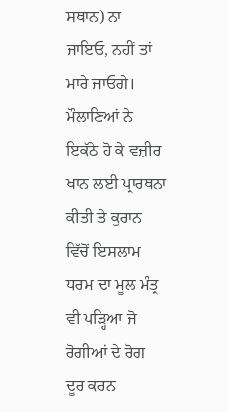ਸਥਾਨ) ਨਾ ਜਾਇਓ, ਨਹੀਂ ਤਾਂ ਮਾਰੇ ਜਾਓਗੇ। ਮੌਲਾਣਿਆਂ ਨੇ ਇਕੱਠੇ ਹੋ ਕੇ ਵਜ਼ੀਰ ਖਾਨ ਲਈ ਪ੍ਰਾਰਥਨਾ ਕੀਤੀ ਤੇ ਕੁਰਾਨ ਵਿੱਚੋਂ ਇਸਲਾਮ ਧਰਮ ਦਾ ਮੂਲ ਮੰਤ੍ਰ ਵੀ ਪੜ੍ਹਿਆ ਜੋ ਰੋਗੀਆਂ ਦੇ ਰੋਗ ਦੂਰ ਕਰਨ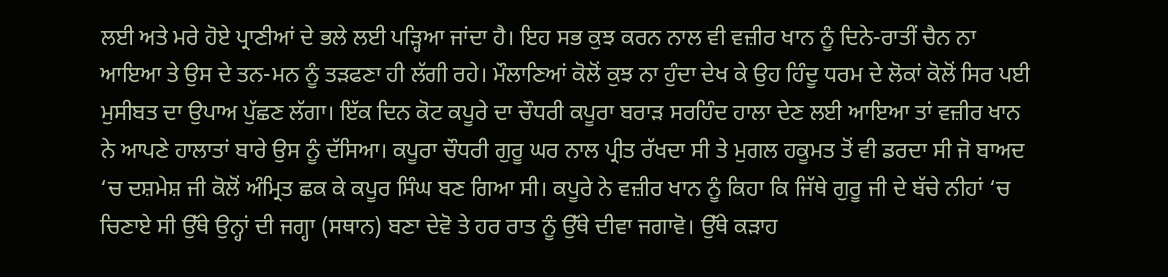ਲਈ ਅਤੇ ਮਰੇ ਹੋਏ ਪ੍ਰਾਣੀਆਂ ਦੇ ਭਲੇ ਲਈ ਪੜ੍ਹਿਆ ਜਾਂਦਾ ਹੈ। ਇਹ ਸਭ ਕੁਝ ਕਰਨ ਨਾਲ ਵੀ ਵਜ਼ੀਰ ਖਾਨ ਨੂੰ ਦਿਨੇ-ਰਾਤੀਂ ਚੈਨ ਨਾ ਆਇਆ ਤੇ ਉਸ ਦੇ ਤਨ-ਮਨ ਨੂੰ ਤੜਫਣਾ ਹੀ ਲੱਗੀ ਰਹੇ। ਮੌਲਾਣਿਆਂ ਕੋਲੋਂ ਕੁਝ ਨਾ ਹੁੰਦਾ ਦੇਖ ਕੇ ਉਹ ਹਿੰਦੂ ਧਰਮ ਦੇ ਲੋਕਾਂ ਕੋਲੋਂ ਸਿਰ ਪਈ ਮੁਸੀਬਤ ਦਾ ਉਪਾਅ ਪੁੱਛਣ ਲੱਗਾ। ਇੱਕ ਦਿਨ ਕੋਟ ਕਪੂਰੇ ਦਾ ਚੌਧਰੀ ਕਪੂਰਾ ਬਰਾੜ ਸਰਹਿੰਦ ਹਾਲਾ ਦੇਣ ਲਈ ਆਇਆ ਤਾਂ ਵਜ਼ੀਰ ਖਾਨ ਨੇ ਆਪਣੇ ਹਾਲਾਤਾਂ ਬਾਰੇ ਉਸ ਨੂੰ ਦੱਸਿਆ। ਕਪੂਰਾ ਚੌਧਰੀ ਗੁਰੂ ਘਰ ਨਾਲ ਪ੍ਰੀਤ ਰੱਖਦਾ ਸੀ ਤੇ ਮੁਗਲ ਹਕੂਮਤ ਤੋਂ ਵੀ ਡਰਦਾ ਸੀ ਜੋ ਬਾਅਦ ‘ਚ ਦਸ਼ਮੇਸ਼ ਜੀ ਕੋਲੋਂ ਅੰਮ੍ਰਿਤ ਛਕ ਕੇ ਕਪੂਰ ਸਿੰਘ ਬਣ ਗਿਆ ਸੀ। ਕਪੂਰੇ ਨੇ ਵਜ਼ੀਰ ਖਾਨ ਨੂੰ ਕਿਹਾ ਕਿ ਜਿੱਥੇ ਗੁਰੂ ਜੀ ਦੇ ਬੱਚੇ ਨੀਹਾਂ ‘ਚ ਚਿਣਾਏ ਸੀ ਉੱਥੇ ਉਨ੍ਹਾਂ ਦੀ ਜਗ੍ਹਾ (ਸਥਾਨ) ਬਣਾ ਦੇਵੋ ਤੇ ਹਰ ਰਾਤ ਨੂੰ ਉੱਥੇ ਦੀਵਾ ਜਗਾਵੋ। ਉੱਥੇ ਕੜਾਹ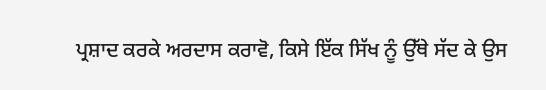ਪ੍ਰਸ਼ਾਦ ਕਰਕੇ ਅਰਦਾਸ ਕਰਾਵੋ, ਕਿਸੇ ਇੱਕ ਸਿੱਖ ਨੂੰ ਉੱਥੇ ਸੱਦ ਕੇ ਉਸ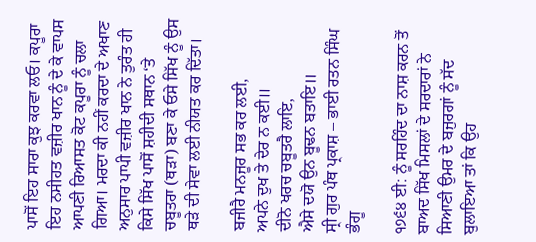ਪਾਸੋਂ ਇਹ ਸਾਰਾ ਕੁਝ ਕਰਵਾ ਲਓ। ਕਪੂਰਾ ਇਹ ਨਸੀਹਤ ਵਜ਼ੀਰ ਖਾਨ ਨੂੰ ਦੇ ਕੇ ਵਾਪਸ ਆਪਣੀ ਰਿਆਸਤ ਕੋਟ ਕਪੂਰਾ ਨੂੰ ਚਲਾ ਗਿਆ। ਮਰਦਾ ਕੀ ਨਹੀਂ ਕਰਦਾ ਦੇ ਅਖਾਣ ਅਨੁਸਾਰ ਪਾਪੀ ਵਜ਼ੀਰ ਖਾਨ ਨੇ ਤੁਰੰਤ ਹੀ ਕਿਸੇ ਸਿੱਖ ਪਾਸੋਂ ਸ਼ਹੀਦੀ ਸਥਾਨ ‘ਤੇ ਚਬੂਤਰਾ (ਥੜਾ) ਬਣਾ ਕੇ ਓਸੇ ਸਿੱਖ ਨੂੰ ਉਸ ਥੜੇ ਦੀ ਸੇਵਾ ਲਈ ਨੀਯਤ ਕਰ ਦਿੱਤਾ।

ਬਜੀਰੈ ਮਨਜੂਰ ਸਭ ਕਰ ਲਈ,
ਅਪਨੇ ਦੁਖ ਤੇ ਦੇਰ ਨ ਕਈ॥
ਦੀਨੋ ਖਰਚ ਚਬੂਤਰੈ ਲਾਇ,
ਐਸੇ ਦਯੋ ਉਨ ਬੂਢਨ ਬਤਾਇ॥
ਸ੍ਰੀ ਗੁਰ ਪੰਥ ਪ੍ਰਕਾਸ਼ – ਭਾਈ ਰਤਨ ਸਿੰਘ ਭੰਗੂ

੧੭੬੪ ਈ: ਨੂੰ ਸਰਹਿੰਦ ਦਾ ਨਾਸ਼ ਕਰਨ ਤੋਂ ਬਾਅਦ ਸਿੱਖ ਮਿਸਲਾਂ ਦੇ ਸਰਦਾਰਾਂ ਨੇ ਸਿਆਣੀ ਉਮਰ ਦੇ ਬਜੁਰਗਾਂ ਨੂੰ ਸੱਦ ਬੁਲਾਇਆ ਤਾਂ ਕਿ ਉਹ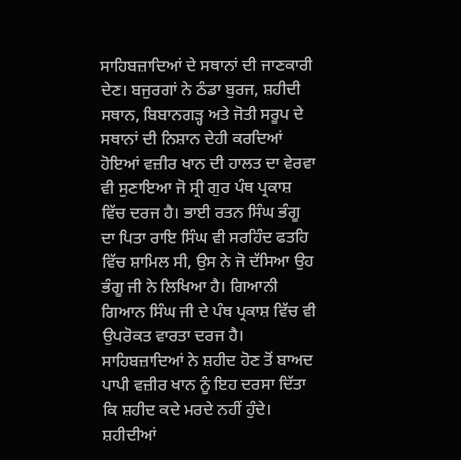ਸਾਹਿਬਜ਼ਾਦਿਆਂ ਦੇ ਸਥਾਨਾਂ ਦੀ ਜਾਣਕਾਰੀ ਦੇਣ। ਬਜੁਰਗਾਂ ਨੇ ਠੰਡਾ ਬੁਰਜ, ਸ਼ਹੀਦੀ ਸਥਾਨ, ਬਿਬਾਨਗੜ੍ਹ ਅਤੇ ਜੋਤੀ ਸਰੂਪ ਦੇ ਸਥਾਨਾਂ ਦੀ ਨਿਸ਼ਾਨ ਦੇਹੀ ਕਰਦਿਆਂ ਹੋਇਆਂ ਵਜ਼ੀਰ ਖਾਨ ਦੀ ਹਾਲਤ ਦਾ ਵੇਰਵਾ ਵੀ ਸੁਣਾਇਆ ਜੋ ਸ੍ਰੀ ਗੁਰ ਪੰਥ ਪ੍ਰਕਾਸ਼ ਵਿੱਚ ਦਰਜ ਹੈ। ਭਾਈ ਰਤਨ ਸਿੰਘ ਭੰਗੂ ਦਾ ਪਿਤਾ ਰਾਇ ਸਿੰਘ ਵੀ ਸਰਹਿੰਦ ਫਤਹਿ ਵਿੱਚ ਸ਼ਾਮਿਲ ਸੀ, ਉਸ ਨੇ ਜੋ ਦੱਸਿਆ ਉਹ ਭੰਗੂ ਜੀ ਨੇ ਲਿਖਿਆ ਹੈ। ਗਿਆਨੀ ਗਿਆਨ ਸਿੰਘ ਜੀ ਦੇ ਪੰਥ ਪ੍ਰਕਾਸ਼ ਵਿੱਚ ਵੀ ਉਪਰੋਕਤ ਵਾਰਤਾ ਦਰਜ ਹੈ। ਸਾਹਿਬਜ਼ਾਦਿਆਂ ਨੇ ਸ਼ਹੀਦ ਹੋਣ ਤੋਂ ਬਾਅਦ ਪਾਪੀ ਵਜ਼ੀਰ ਖਾਨ ਨੂੰ ਇਹ ਦਰਸਾ ਦਿੱਤਾ ਕਿ ਸ਼ਹੀਦ ਕਦੇ ਮਰਦੇ ਨਹੀਂ ਹੁੰਦੇ। ਸ਼ਹੀਦੀਆਂ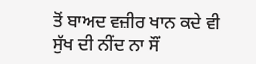ਤੋਂ ਬਾਅਦ ਵਜ਼ੀਰ ਖਾਨ ਕਦੇ ਵੀ ਸੁੱਖ ਦੀ ਨੀਂਦ ਨਾ ਸੌਂ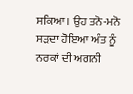ਸਕਿਆ। ਉਹ ਤਨੋ-ਮਨੋ ਸੜਦਾ ਹੋਇਆ ਅੰਤ ਨੂੰ ਨਰਕਾਂ ਦੀ ਅਗਨੀ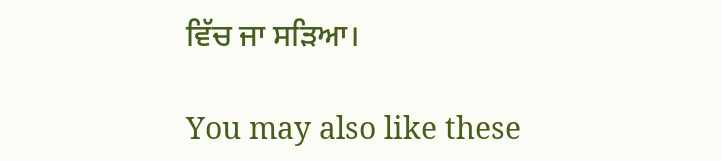ਵਿੱਚ ਜਾ ਸੜਿਆ।

You may also like these